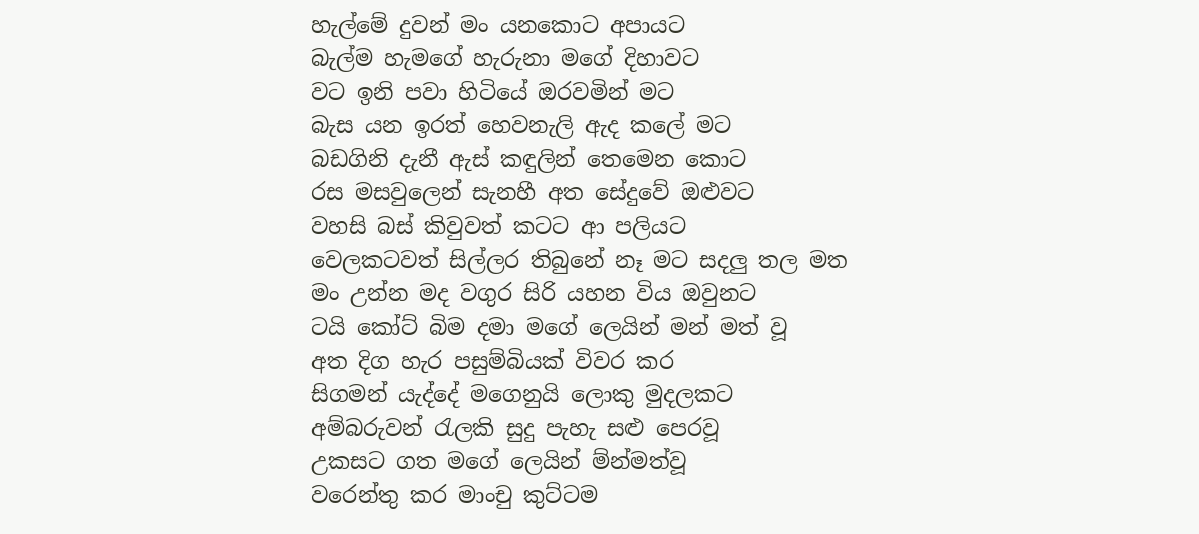හැල්මේ දුවන් මං යනකොට අපායට
බැල්ම හැමගේ හැරුනා මගේ දිහාවට
වට ඉනි පවා හිටියේ ඔරවමින් මට
බැස යන ඉරත් හෙවනැලි ඇද කලේ මට
බඩගිනි දැනී ඇස් කඳුලින් තෙමෙන කොට
රස මසවුලෙන් සැනහී අත සේදුවේ ඔළුවට
වහසි බස් කිවුවත් කටට ආ පලියට
වෙලකටවත් සිල්ලර තිබුනේ නෑ මට සදලු තල මත
මං උන්න මද වගුර සිරි යහන විය ඔවුනට
ටයි කෝට් බිම දමා මගේ ලෙයින් මන් මත් වූ
අත දිග හැර පසුම්බියක් විවර කර
සිගමන් යැද්දේ මගෙනුයි ලොකු මුදලකට
අම්බරුවන් රැලකි සුදු පැහැ සළු පෙරවූ
උකසට ගත මගේ ලෙයින් ම්න්මත්වූ
වරෙන්තු කර මාංචු කුට්ටම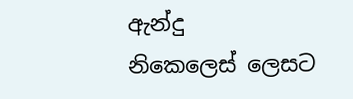ඇන්දු
නිකෙලෙස් ලෙසට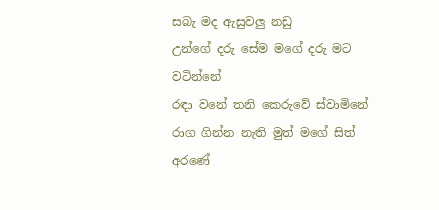සබැ මද ඇසුවලු නඩු
උන්ගේ දරු සේම මගේ දරු මට වටින්නේ
රඳා වනේ තනි කෙරුවේ ස්වාමිනේ
රාග ගින්න නැති මුත් මගේ සිත් අරණේ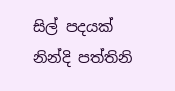සිල් පදයක් නින්දි පත්තිනි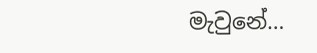මැවුනේ…